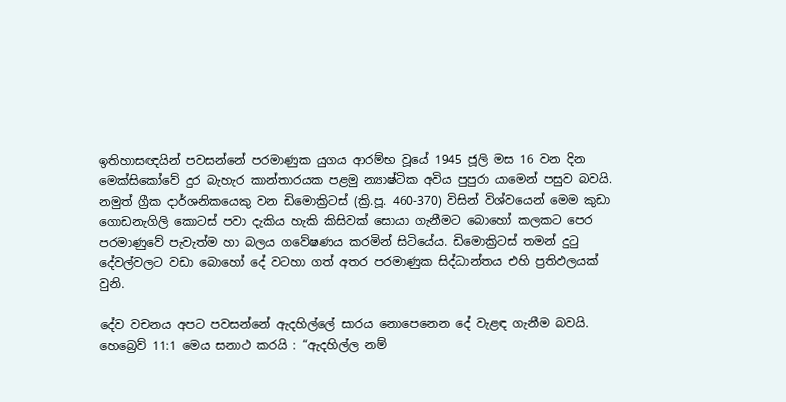ඉතිහාසඥයින් පවසන්නේ පරමාණුක යුගය ආරම්භ වූයේ 1945 ජූලි මස 16 වන දින මෙක්සිකෝවේ දුර බැහැර කාන්තාරයක පළමු න්‍යාෂ්ටික අවිය පුපුරා යාමෙන් පසුව බවයි. නමුත් ග්‍රීක දාර්ශනිකයෙකු වන ඩිමොක්‍රිටස් (ක්‍රි.පූ. 460-370) විසින් විශ්වයෙන් මෙම කුඩා ගොඩනැගිලි කොටස් පවා දැකිය හැකි කිසිවක් සොයා ගැනීමට බොහෝ කලකට පෙර පරමාණුවේ පැවැත්ම හා බලය ගවේෂණය කරමින් සිටියේය. ඩිමොක්‍රිටස් තමන් දුටු දේවල්වලට වඩා බොහෝ දේ වටහා ගත් අතර පරමාණුක සිද්ධාන්තය එහි ප්‍රතිඵලයක් වුනි.

දේව වචනය අපට පවසන්නේ ඇදහිල්ලේ සාරය නොපෙනෙන දේ වැළඳ ගැනීම බවයි. හෙබ්‍රෙව් 11:1 මෙය සනාථ කරයි : “ඇදහිල්ල නම්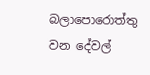බලාපොරොත්තු වන දේවල්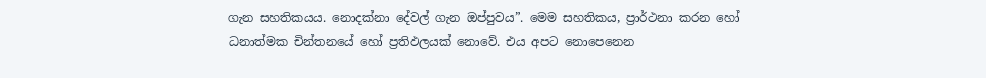ගැන සහතිකයය. නොදක්නා දේවල් ගැන ඔප්පුවය”. මෙම සහතිකය, ප්‍රාර්ථනා කරන හෝ ධනාත්මක චින්තනයේ හෝ ප්‍රතිඵලයක් නොවේ. එය අපට නොපෙනෙන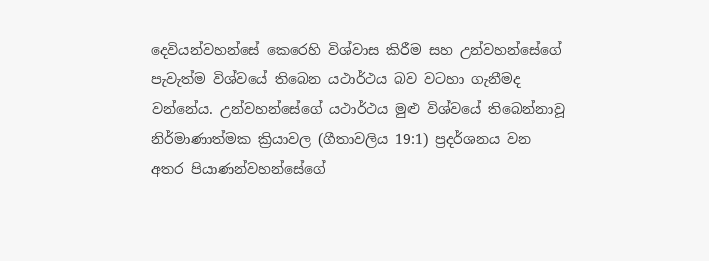දෙවියන්වහන්සේ කෙරෙහි විශ්වාස කිරීම සහ උන්වහන්සේගේ පැවැත්ම විශ්වයේ තිබෙන යථාර්ථය බව වටහා ගැනීමද වන්නේය. උන්වහන්සේගේ යථාර්ථය මුළු විශ්වයේ තිබෙන්නාවූ නිර්මාණාත්මක ක්‍රියාවල (ගීතාවලිය 19:1) ප්‍රදර්ශනය වන අතර පියාණන්වහන්සේගේ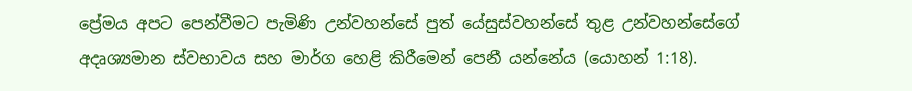ප්‍රේමය අපට පෙන්වීමට පැමිණි උන්වහන්සේ පුත් යේසුස්වහන්සේ තුළ උන්වහන්සේගේ අදෘශ්‍යමාන ස්වභාවය සහ මාර්ග හෙළි කිරීමෙන් පෙනී යන්නේය (යොහන් 1:18).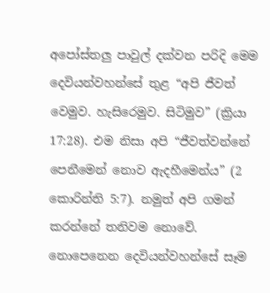අපෝස්තලු පාවුල් දක්වන පරිදි මෙම දෙවියන්වහන්සේ තුළ “අපි ජීවත් වෙමුව. හැසිරෙමුව. සිටිමුව” (ක්‍රියා 17:28). එම නිසා අපි “ජීවත්වන්නේ පෙනීමෙන් නොව ඇදහීමෙන්ය” (2 කොරින්ති 5:7). නමුත් අපි ගමන් කරන්නේ තනිවම නොවේ. නොපෙනෙන දෙවියන්වහන්සේ සෑම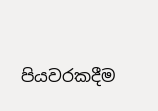පියවරකදීම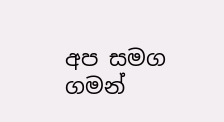අප සමග ගමන්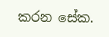කරන සේක.